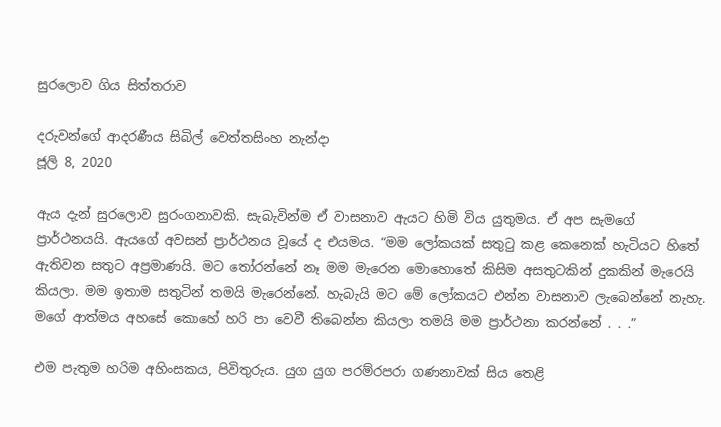සුරලොව ගිය සිත්තරාව

දරුවන්ගේ ආදරණීය සිබිල් වෙත්තසිංහ නැන්දා
ජූලි 8, 2020

ඇය දැන් සුරලොව සුරංගනාවකි. සැබැවින්ම ඒ වාසනාව ඇයට හිමි විය යුතුමය. ඒ අප සැමගේ ප්‍රාර්ථනයයි. ඇයගේ අවසන් ප්‍රාර්ථනය වූයේ ද එයමය. “මම ලෝකයක් සතුටු කළ කෙනෙක් හැටියට හිතේ ඇතිවන සතුට අප්‍රමාණයි. මට තෝරන්නේ නෑ මම මැරෙන මොහොතේ කිසිම අසතුටකින් දුකකින් මැරෙයි කියලා. මම ඉතාම සතුටින් තමයි මැරෙන්නේ. හැබැයි මට මේ ලෝකයට එන්න වාසනාව ලැබෙන්නේ නැහැ. මගේ ආත්මය අහසේ කොහේ හරි පා වෙවී තිබෙන්න කියලා තමයි මම ප්‍රාර්ථනා කරන්නේ . . .”

එම පැතුම හරිම අහිංසකය, පිවිතුරුය. යුග යුග පරම්රපරා ගණනාවක් සිය තෙළි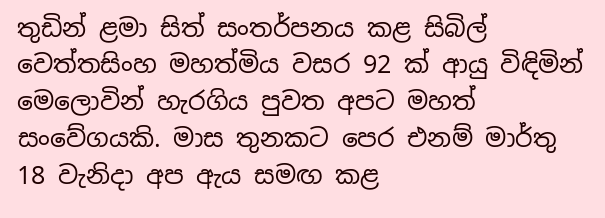තුඩින් ළමා සිත් සංතර්පනය කළ සිබිල් වෙත්තසිංහ මහත්මිය වසර 92 ක් ආයු විඳිමින් මෙලොවින් හැරගිය පුවත අපට මහත් සංවේගයකි. මාස තුනකට පෙර එනම් මාර්තු 18 වැනිදා අප ඇය සමඟ කළ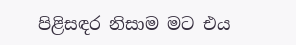පිළිසඳර නිසාම මට එය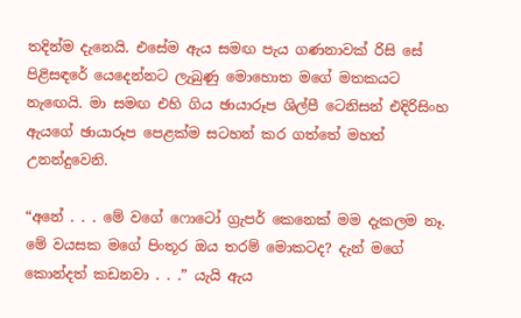තදින්ම දැනෙයි. එසේම ඇය සමඟ පැය ගණනාවක් රිසි සේ පිළිසඳරේ යෙදෙන්නට ලැබුණු මොහොත මගේ මතකයට නැඟෙයි. මා සමඟ එහි ගිය ඡායාරූප ශිල්පී ටෙනිසන් එදිරිසිංහ ඇයගේ ඡායාරූප පෙළක්ම සටහන් කර ගත්තේ මහත් උනන්දුවෙනි.

“අනේ . . . මේ වගේ ෆොටෝ ග්‍රැපර් කෙනෙක් මම දැකලම නෑ. මේ වයසක මගේ පිංතූර ඔය තරම් මොකටද? දැන් මගේ කොන්දත් කඩනවා . . .” යැයි ඇය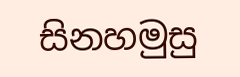සිනහමුසු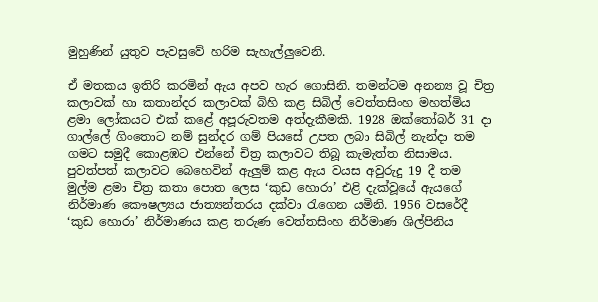මුහුණින් යුතුව පැවසුවේ හරිම සැහැල්ලුවෙනි.

ඒ මතකය ඉතිරි කරමින් ඇය අපව හැර ගොසිනි. තමන්ටම අනන්‍ය වූ චිත්‍ර කලාවක් හා කතාන්දර කලාවක් බිහි කළ සිබිල් වෙත්තසිංහ මහත්මිය ළමා ලෝකයට එක් කළේ අපූරුවතම අත්දැකීමකි. 1928 ඔක්තෝබර් 31 දා ගාල්ලේ ගිංතොට නම් සුන්දර ගම් පියසේ උපත ලබා සිබිල් නැන්දා තම ගමට සමුදී කොළඹට එන්නේ චිත්‍ර කලාවට තිබූ කැමැත්ත නිසාමය. පුවත්පත් කලාවට බෙහෙවින් ඇලුම් කළ ඇය වයස අවුරුදු 19 දී තම මුල්ම ළමා චිත්‍ර කතා පොත ලෙස ‘කුඩ හොරා’ එළි දැක්වූයේ ඇයගේ නිර්මාණ කෞෂල්‍යය ජාත්‍යන්තරය දක්වා රැගෙන යමිනි. 1956 වසරේදී ‘කුඩ හොරා’ නිර්මාණය කළ තරුණ වෙත්තසිංහ නිර්මාණ ශිල්පිනිය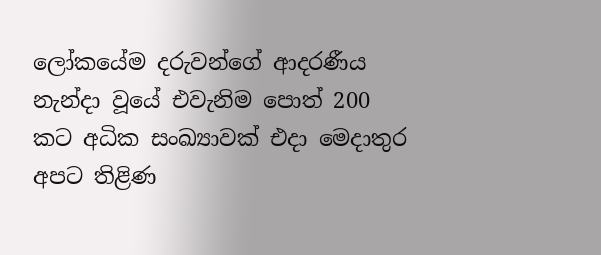ලෝකයේම දරුවන්ගේ ආදරණීය නැන්දා වූයේ එවැනිම පොත් 200 කට අධික සංඛ්‍යාවක් එදා මෙදාතුර අපට තිළිණ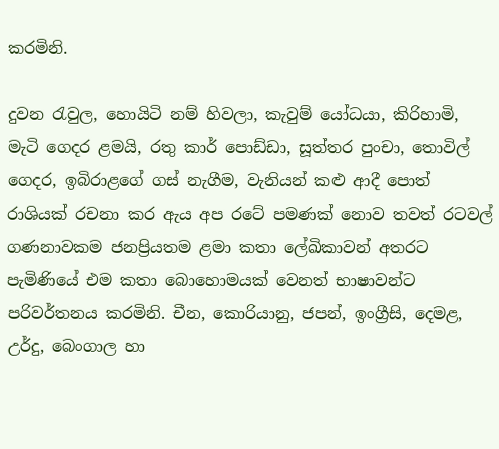කරමිනි.

දුවන රැවුල, හොයිටි නම් හිවලා, කැවුම් යෝධයා, කිරිහාමි, මැටි ගෙදර ළමයි, රතු කාර් පොඩ්ඩා, සූත්තර පුංචා, තොවිල් ගෙදර, ඉබිරාළගේ ගස් නැගීම, වැනියන් කළු ආදී පොත් රාශියක් රචනා කර ඇය අප රටේ පමණක් නොව තවත් රටවල් ගණනාවකම ජනප්‍රියතම ළමා කතා ලේඛිකාවන් අතරට පැමිණියේ එම කතා බොහොමයක් වෙනත් භාෂාවන්ට පරිවර්තනය කරමිනි. චීන, කොරියානු, ජපන්, ඉංග්‍රීසි, දෙමළ, උර්දු, බෙංගාල හා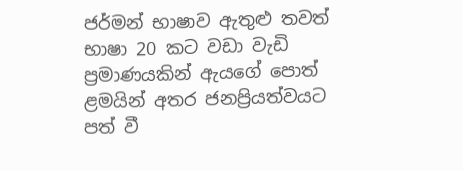ජර්මන් භාෂාව ඇතුළු තවත් භාෂා 20 කට වඩා වැඩි ප්‍රමාණයකින් ඇයගේ පොත් ළමයින් අතර ජනප්‍රියත්වයට පත් වී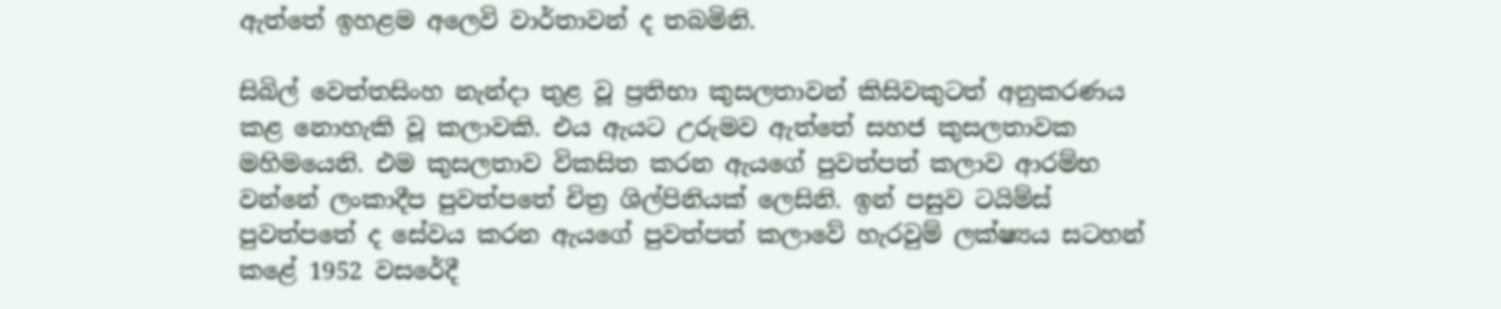ඇත්තේ ඉහළම අලෙවි වාර්තාවන් ද තබමිනි.

සිබිල් වෙත්තසිංහ නැන්දා තුළ වූ ප්‍රතිභා කුසලතාවන් කිසිවකුටත් අනුකරණය කළ නොහැකි වූ කලාවකි. එය ඇයට උරුමව ඇත්තේ සහජ කුසලතාවක මහිමයෙනි. එම කුසලතාව විකසිත කරන ඇයගේ පුවත්පත් කලාව ආරම්භ වන්නේ ලංකාදීප පුවත්පතේ චිත්‍ර ශිල්පිනියක් ලෙසිනි. ඉන් පසුව ටයිම්ස් පුවත්පතේ ද සේවය කරන ඇයගේ පුවත්පත් කලාවේ හැරවුම් ලක්ෂ්‍යය සටහන් කළේ 1952 වසරේදී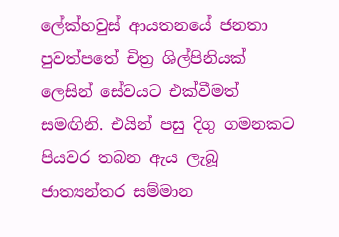ලේක්හවුස් ආයතනයේ ජනතා පුවත්පතේ චිත්‍ර ශිල්පිනියක් ලෙසින් සේවයට එක්වීමත් සමඟිනි. එයින් පසු දිගු ගමනකට පියවර තබන ඇය ලැබූ ජාත්‍යන්තර සම්මාන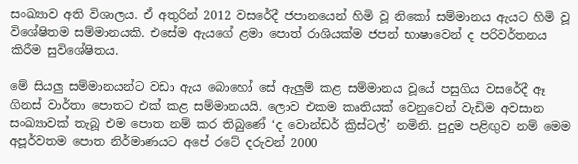සංඛ්‍යාව අති විශාලය. ඒ අතුරින් 2012 වසරේදී ජපානයෙන් හිමි වූ නිකෝ සම්මානය ඇයට හිමි වූ විශේෂිතම සම්මානයකි. එසේම ඇයගේ ළමා පොත් රාශියක්ම ජපන් භාෂාවෙන් ද පරිවර්තනය කිරීම සුවිශේෂිතය.

මේ සියලු සම්මානයන්ට වඩා ඇය බොහෝ සේ ඇලුම් කළ සම්මානය වූයේ පසුගිය වසරේදී ඈ ගිනස් වාර්තා පොතට එක් කළ සම්මානයයි. ලොව එකම කෘතියක් වෙනුවෙන් වැඩිම අවසාන සංඛ්‍යාවක් තැබූ එම පොත නම් කර තිබුණේ ‘ද වොන්ඩර් ක්‍රිස්ටල්’ නමිනි. පුදුම පළිඟුව නම් මෙම අපූර්වතම පොත නිර්මාණයට අපේ රටේ දරුවන් 2000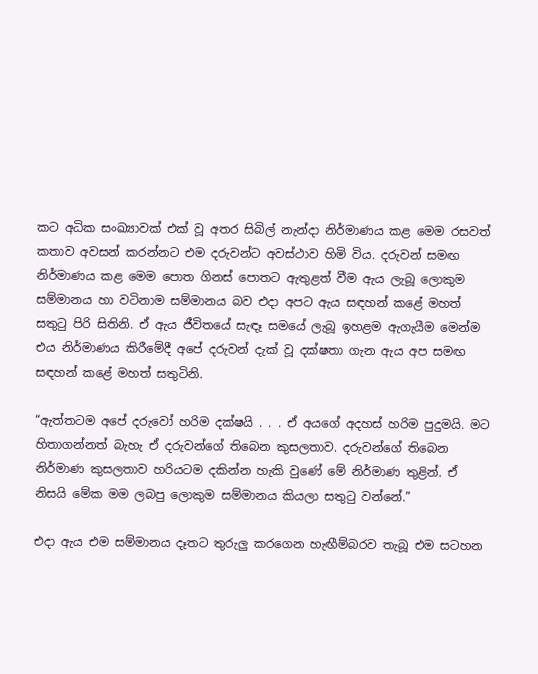කට අධික සංඛ්‍යාවක් එක් වූ අතර සිබිල් නැන්දා නිර්මාණය කළ මෙම රසවත් කතාව අවසන් කරන්නට එම දරුවන්ට අවස්ථාව හිමි විය. දරුවන් සමඟ නිර්මාණය කළ මෙම පොත ගිනස් පොතට ඇතුළත් වීම ඇය ලැබූ ලොකුම සම්මානය හා වටිනාම සම්මානය බව එදා අපට ඇය සඳහන් කළේ මහත් සතුටු පිරි සිතිනි. ඒ ඇය ජීවිතයේ සැඳෑ සමයේ ලැබූ ඉහළම ඇගැයීම මෙන්ම එය නිර්මාණය කිරීමේදී අපේ දරුවන් දැක් වූ දක්ෂතා ගැන ඇය අප සමඟ සඳහන් කළේ මහත් සතුටිනි.

“ඇත්තටම අපේ දරුවෝ හරිම දක්ෂයි . . . ඒ අයගේ අදහස් හරිම පුදුමයි. මට හිතාගන්නත් බැහැ ඒ දරුවන්ගේ තිබෙන කුසලතාව. දරුවන්ගේ තිබෙන නිර්මාණ කුසලතාව හරියටම දකින්න හැකි වුණේ මේ නිර්මාණ තුළින්. ඒ නිසයි මේක මම ලබපු ලොකුම සම්මානය කියලා සතුටු වන්නේ.”

එදා ඇය එම සම්මානය දෑතට තුරුලු කරගෙන හැඟීම්බරව තැබූ එම සටහන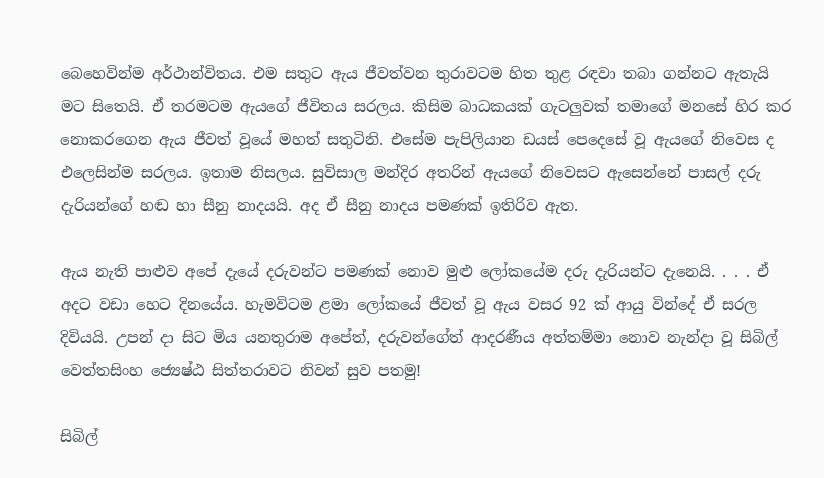බෙහෙවින්ම අර්ථාන්විතය. එම සතුට ඇය ජීවත්වන තුරාවටම හිත තුළ රඳවා තබා ගන්නට ඇතැයි මට සිතෙයි. ඒ තරමටම ඇයගේ ජීවිතය සරලය. කිසිම බාධකයක් ගැටලුවක් තමාගේ මනසේ හිර කර නොකරගෙන ඇය ජීවත් වූයේ මහත් සතුටිනි. එසේම පැපිලියාන ඩයස් පෙදෙසේ වූ ඇයගේ නිවෙස ද එලෙසින්ම සරලය. ඉතාම නිසලය. සුවිසාල මන්දිර අතරින් ඇයගේ නිවෙසට ඇසෙන්නේ පාසල් දරු දැරියන්ගේ හඬ හා සීනු නාදයයි. අද ඒ සීනු නාදය පමණක් ඉතිරිව ඇත.

ඇය නැති පාළුව අපේ දැයේ දරුවන්ට පමණක් නොව මුළු ලෝකයේම දරු දැරියන්ට දැනෙයි. . . . ඒ අදට වඩා හෙට දිනයේය. හැමවිටම ළමා ලෝකයේ ජීවත් වූ ඇය වසර 92 ක් ආයු වින්දේ ඒ සරල දිවියයි. උපන් දා සිට මිය යනතුරාම අපේත්, දරුවන්ගේත් ආදරණීය අත්තම්මා නොව නැන්දා වූ සිබිල් වෙත්තසිංහ ජ්‍යෙෂ්ඨ සිත්තරාවට නිවන් සුව පතමු!

සිබිල්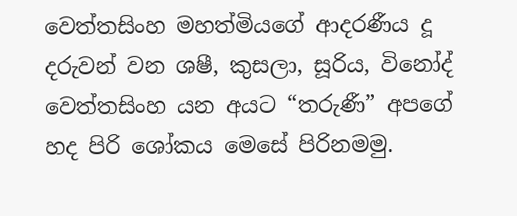වෙත්තසිංහ මහත්මියගේ ආදරණීය දූ දරුවන් වන ශෂී, කුසලා, සූරිය, විනෝද් වෙත්තසිංහ යන අයට “තරුණී” අපගේ හද පිරි ශෝකය මෙසේ පිරිනමමු.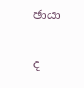ඡායා

ද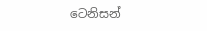ටෙනිසන්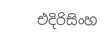එදිරිසිංහ